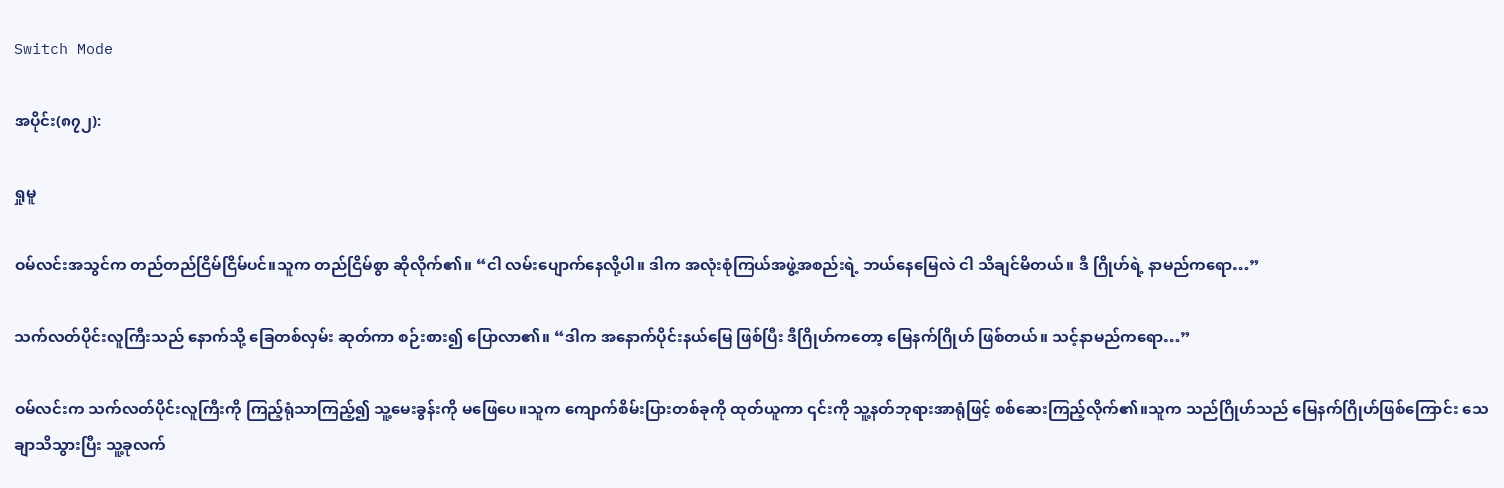Switch Mode

အပိုင်း(၈၇၂):

ရှုမူ

ဝမ်လင်းအသွင်က တည်တည်ငြိမ်ငြိမ်ပင်။သူက တည်ငြိမ်စွာ ဆိုလိုက်၏။ “ငါ လမ်းပျောက်နေလို့ပါ။ ဒါက အလုံးစုံကြယ်အဖွဲ့အစည်းရဲ့ ဘယ်နေမြေလဲ ငါ သိချင်မိတယ်။ ဒီ ဂြိုဟ်ရဲ့ နာမည်ကရော…”

သက်လတ်ပိုင်းလူကြီးသည် နောက်သို့ ခြေတစ်လှမ်း ဆုတ်ကာ စဉ်းစား၍ ပြောလာ၏။ “ဒါက အနောက်ပိုင်းနယ်မြေ ဖြစ်ပြီး ဒီဂြိုဟ်ကတော့ မြေနက်ဂြိုဟ် ဖြစ်တယ်။ သင့်နာမည်ကရော…”

ဝမ်လင်းက သက်လတ်ပိုင်းလူကြီးကို ကြည့်ရုံသာကြည့်၍ သူ့မေးခွန်းကို မဖြေပေ။သူက ကျောက်စိမ်းပြားတစ်ခုကို ထုတ်ယူကာ ၎င်းကို သူ့နတ်ဘုရားအာရုံဖြင့် စစ်ဆေးကြည့်လိုက်၏။သူက သည်ဂြိုဟ်သည် မြေနက်ဂြိုဟ်ဖြစ်ကြောင်း သေချာသိသွားပြီး သူ့ခုလက်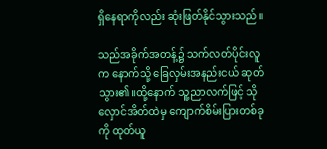ရှိနေရာကိုလည်း ဆုံးဖြတ်နိုင်သွားသည်။

သည်အခိုက်အတန့်၌ သက်လတ်ပိုင်းလူက နောက်သို့ ခြေလှမ်းအနည်းငယ် ဆုတ်သွား၏။ထို့နောက် သူ့ညာလက်ဖြင့် သိုလှောင်အိတ်ထဲမှ ကျောက်စိမ်းပြားတစ်ခုကို ထုတ်ယူ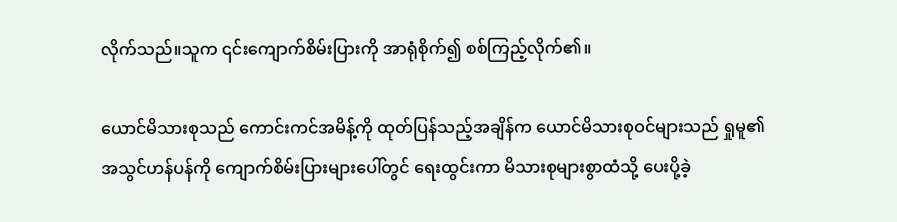လိုက်သည်။သူက ၎င်းကျောက်စိမ်းပြားကို အာရုံစိုက်၍ စစ်ကြည့်လိုက်၏။

ယောင်မိသားစုသည် ကောင်းကင်အမိန့်ကို ထုတ်ပြန်သည့်အချိန်က ယောင်မိသားစုဝင်များသည် ရှုမူ၏ အသွင်ဟန်ပန်ကို ကျောက်စိမ်းပြားများပေါ်တွင် ရေးထွင်းကာ မိသားစုများစွာထံသို့ ပေးပို့ခဲ့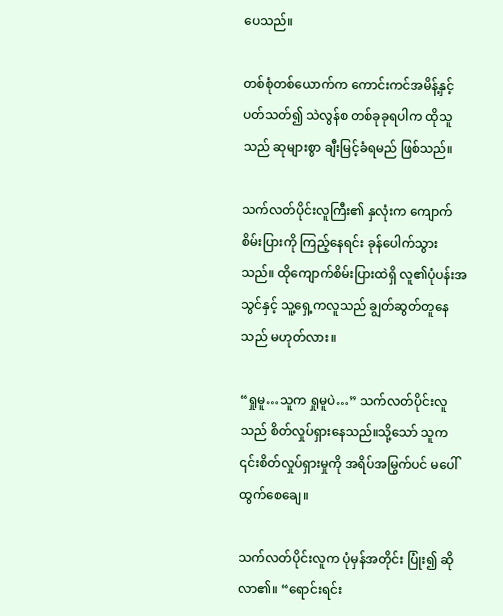ပေသည်။

တစ်စုံတစ်ယောက်က ကောင်းကင်အမိန့်နှင့် ပတ်သတ်၍ သဲလွန်စ တစ်ခုခုရပါက ထိုသူသည် ဆုများစွာ ချီးမြင့်ခံရမည် ဖြစ်သည်။

သက်လတ်ပိုင်းလူကြီး၏ နှလုံးက ကျောက်စိမ်းပြားကို ကြည့်နေရင်း ခုန်ပေါက်သွားသည်။ ထိုကျောက်စိမ်းပြားထဲရှိ လူ၏ပုံပန်းအသွင်နှင့် သူ့ရှေ့ကလူသည် ချွတ်ဆွတ်တူနေသည် မဟုတ်လား။

“ရှုမူ…သူက ရှုမူပဲ…” သက်လတ်ပိုင်းလူသည် စိတ်လှုပ်ရှားနေသည်။သို့သော် သူက ၎င်းစိတ်လှုပ်ရှားမှုကို အရိပ်အမြွက်ပင် မပေါ်ထွက်စေချေ။

သက်လတ်ပိုင်းလူက ပုံမှန်အတိုင်း ပြုံး၍ ဆိုလာ၏။ “ရောင်းရင်း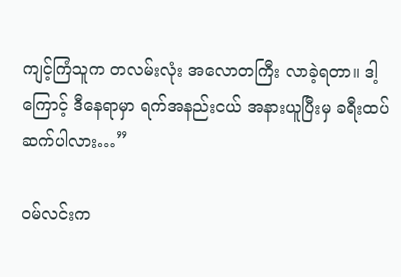ကျင့်ကြံသူက တလမ်းလုံး အလောတကြီး လာခဲ့ရတာ။ ဒါ့ကြောင့် ဒီနေရာမှာ ရက်အနည်းငယ် အနားယူပြီးမှ ခရီးထပ်ဆက်ပါလား…”

ဝမ်လင်းက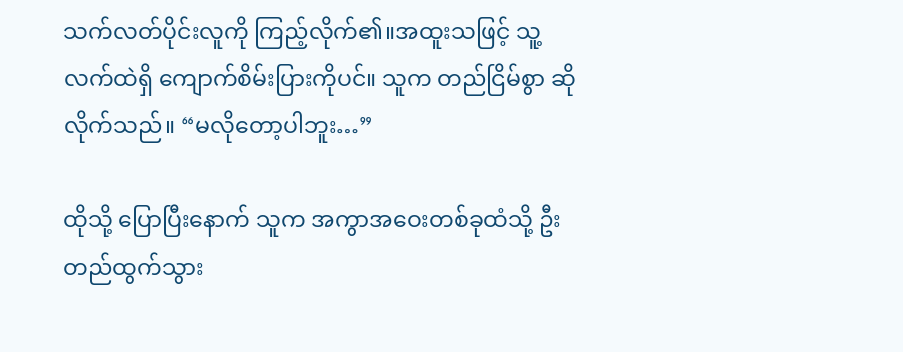သက်လတ်ပိုင်းလူကို ကြည့်လိုက်၏။အထူးသဖြင့် သူ့လက်ထဲရှိ ကျောက်စိမ်းပြားကိုပင်။ သူက တည်ငြိမ်စွာ ဆိုလိုက်သည်။ “မလိုတော့ပါဘူး…”

ထိုသို့ ပြောပြီးနောက် သူက အကွာအဝေးတစ်ခုထံသို့ ဦးတည်ထွက်သွား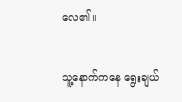လေ၏။

သူ့နောက်ကနေ ရွေးချယ်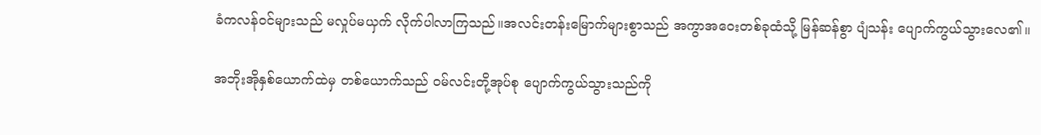ခံကလန်ဝင်များသည် မလှုပ်မယှက် လိုက်ပါလာကြသည်။အလင်းတန်းမြောက်များစွာသည် အကွာအဝေးတစ်ခုထံသို့ မြန်ဆန်စွာ ပျံသန်း ပျောက်ကွယ်သွားလေ၏။

အဘိုးအိုနှစ်ယောက်ထဲမှ တစ်ယောက်သည် ဝမ်လင်းတို့အုပ်စု ပျောက်ကွယ်သွားသည်ကို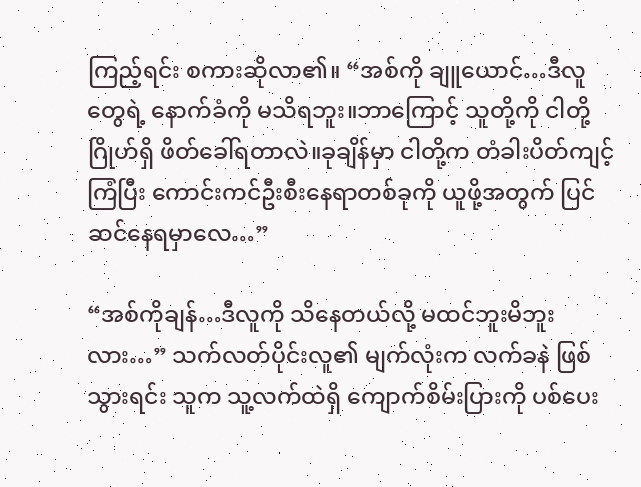ကြည့်ရင်း စကားဆိုလာ၏။ “အစ်ကို ချူယောင်…ဒီလူတွေရဲ့ နောက်ခံကို မသိရဘူး။ဘာကြောင့် သူတို့ကို ငါတို့ ဂြိုဟ်ရှိ ဖိတ်ခေါ်ရတာလဲ။ခုချိန်မှာ ငါတို့က တံခါးပိတ်ကျင့်ကြံပြီး ကောင်းကင်ဦးစီးနေရာတစ်ခုကို ယူဖို့အတွက် ပြင်ဆင်နေရမှာလေ…”

“အစ်ကိုချန်…ဒီလူကို သိနေတယ်လို့ မထင်ဘူးမိဘူးလား…” သက်လတ်ပိုင်းလူ၏ မျက်လုံးက လက်ခနဲ ဖြစ်သွားရင်း သူက သူ့လက်ထဲရှိ ကျောက်စိမ်းပြားကို ပစ်ပေး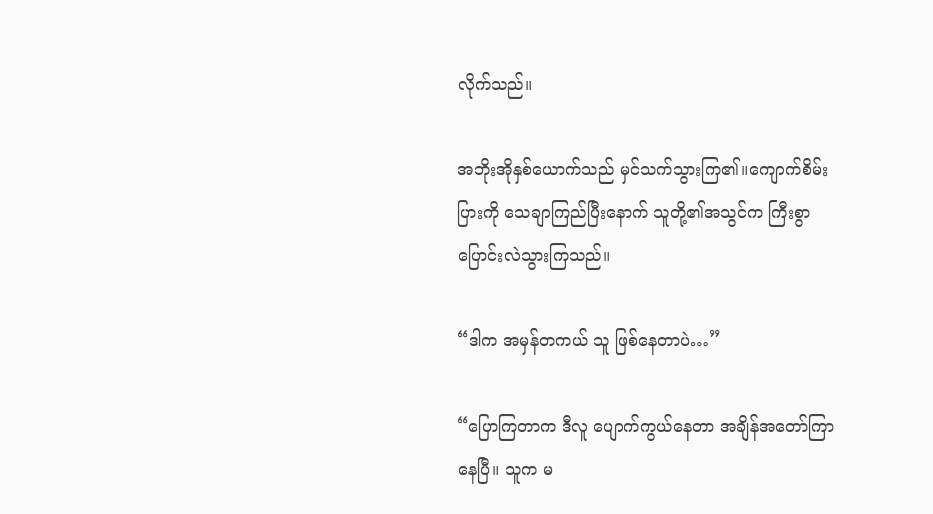လိုက်သည်။

အဘိုးအိုနှစ်ယောက်သည် မှင်သက်သွားကြ၏။ကျောက်စိမ်းပြားကို သေချာကြည်ပြီးနောက် သူတို့၏အသွင်က ကြီးစွာ ပြောင်းလဲသွားကြသည်။

“ဒါက အမှန်တကယ် သူ ဖြစ်နေတာပဲ…”

“ပြောကြတာက ဒီလူ ပျောက်ကွယ်နေတာ အချိန်အတော်ကြာနေပြီ။ သူက မ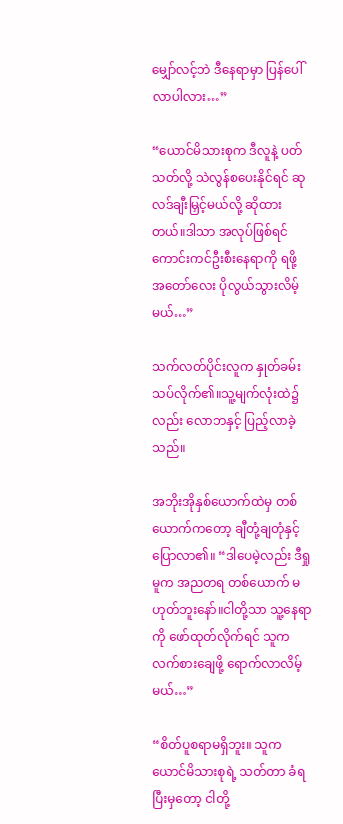မျှော်လင့်ဘဲ ဒီနေရာမှာ ပြန်ပေါ်လာပါလား…”

“ယောင်မိသားစုက ဒီလူနဲ့ ပတ်သတ်လို့ သဲလွန်စပေးနိုင်ရင် ဆုလဒ်ချီးမြှင့်မယ်လို့ ဆိုထားတယ်။ဒါသာ အလုပ်ဖြစ်ရင် ကောင်းကင်ဦးစီးနေရာကို ရဖို့ အတော်လေး ပိုလွယ်သွားလိမ့်မယ်…”

သက်လတ်ပိုင်းလူက နှုတ်ခမ်းသပ်လိုက်၏။သူ့မျက်လုံးထဲ၌လည်း လောဘနှင့် ပြည့်လာခဲ့သည်။

အဘိုးအိုနှစ်ယောက်ထဲမှ တစ်ယောက်ကတော့ ချီတုံ့ချတုံနှင့် ပြောလာ၏။ “ဒါပေမဲ့လည်း ဒီရှုမူက အညတရ တစ်ယောက် မဟုတ်ဘူးနော်။ငါတို့သာ သူ့နေရာကို ဖော်ထုတ်လိုက်ရင် သူက လက်စားချေဖို့ ရောက်လာလိမ့်မယ်…”

“စိတ်ပူစရာမရှိဘူး။ သူက ယောင်မိသားစုရဲ့ သတ်တာ ခံရပြီးမှတော့ ငါတို့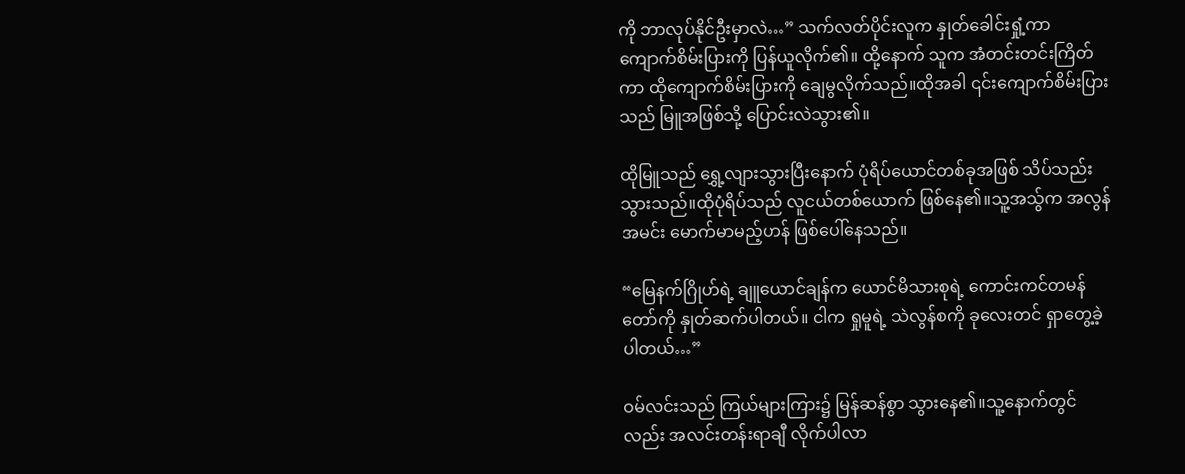ကို ဘာလုပ်နိုင်ဦးမှာလဲ…” သက်လတ်ပိုင်းလူက နှုတ်ခေါင်းရှုံ့ကာ ကျောက်စိမ်းပြားကို ပြန်ယူလိုက်၏။ ထို့နောက် သူက အံတင်းတင်းကြိတ်ကာ ထိုကျောက်စိမ်းပြားကို ချေမွလိုက်သည်။ထိုအခါ ၎င်းကျောက်စိမ်းပြားသည် မြူအဖြစ်သို့ ပြောင်းလဲသွား၏။

ထိုမြူသည် ရွှေ့လျားသွားပြီးနောက် ပုံရိပ်ယောင်တစ်ခုအဖြစ် သိပ်သည်းသွားသည်။ထိုပုံရိပ်သည် လူငယ်တစ်ယောက် ဖြစ်နေ၏။သူ့အသွ်က အလွန်အမင်း မောက်မာမည့်ဟန် ဖြစ်ပေါ်နေသည်။

“မြေနက်ဂြိုဟ်ရဲ့ ချူယောင်ချန်က ယောင်မိသားစုရဲ့ ကောင်းကင်တမန်တော်ကို နှုတ်ဆက်ပါတယ်။ ငါက ရှုမူရဲ့ သဲလွန်စကို ခုလေးတင် ရှာတွေ့ခဲ့ပါတယ်…”

ဝမ်လင်းသည် ကြယ်များကြား၌ မြန်ဆန်စွာ သွားနေ၏။သူ့နောက်တွင်လည်း အလင်းတန်းရာချီ လိုက်ပါလာ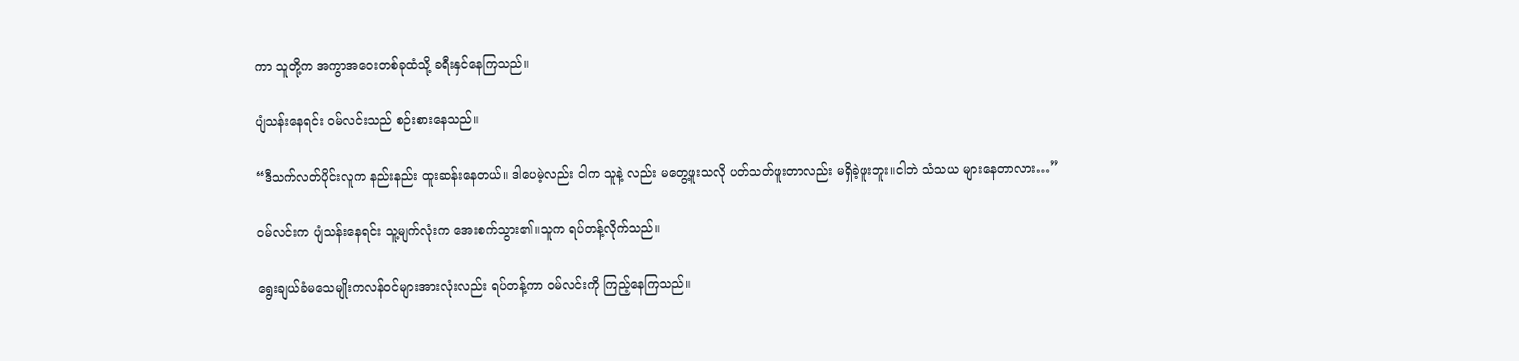ကာ သူတို့က အကွာအဝေးတစ်ခုထံသို့ ခရီးနှင်နေကြသည်။

ပျံသန်းနေရင်း ဝမ်လင်းသည် စဉ်းစားနေသည်။

“ဒီသက်လတ်ပိုင်းလူက နည်းနည်း ထူးဆန်းနေတယ်။ ဒါပေမဲ့လည်း ငါက သူနဲ့ လည်း မတွေ့ဖူးသလို ပတ်သတ်ဖူးတာလည်း မရှိခဲ့ဖူးဘူး။ငါဘဲ သံသယ များနေတာလား…”

ဝမ်လင်းက ပျံသန်းနေရင်း သူ့မျက်လုံးက အေးစက်သွား၏။သူက ရပ်တန့်လိုက်သည်။

ရွေးချယ်ခံမသေမျိုးကလန်ဝင်များအားလုံးလည်း ရပ်တန့်ကာ ဝမ်လင်းကို ကြည့်နေကြသည်။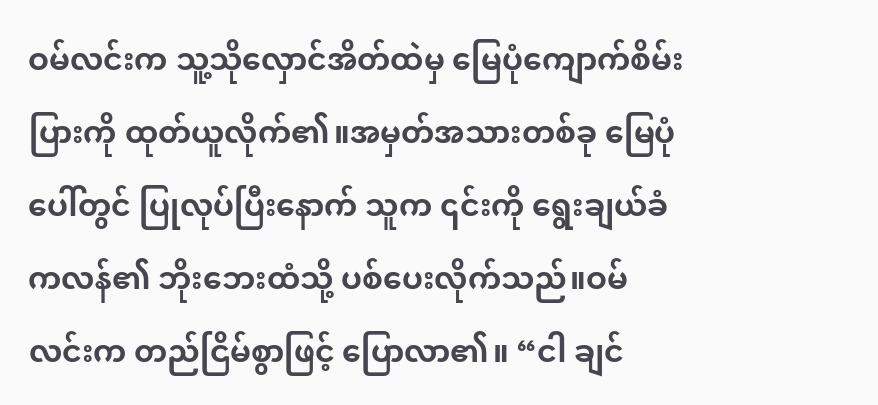ဝမ်လင်းက သူ့သိုလှောင်အိတ်ထဲမှ မြေပုံကျောက်စိမ်းပြားကို ထုတ်ယူလိုက်၏။အမှတ်အသားတစ်ခု မြေပုံပေါ်တွင် ပြုလုပ်ပြီးနောက် သူက ၎င်းကို ရွေးချယ်ခံကလန်၏ ဘိုးဘေးထံသို့ ပစ်ပေးလိုက်သည်။ဝမ်လင်းက တည်ငြိမ်စွာဖြင့် ပြောလာ၏။ “ငါ ချင်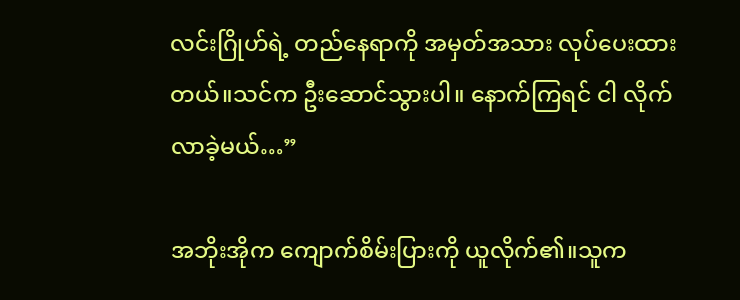လင်းဂြိုဟ်ရဲ့ တည်နေရာကို အမှတ်အသား လုပ်ပေးထားတယ်။သင်က ဦးဆောင်သွားပါ။ နောက်ကြရင် ငါ လိုက်လာခဲ့မယ်…”

အဘိုးအိုက ကျောက်စိမ်းပြားကို ယူလိုက်၏။သူက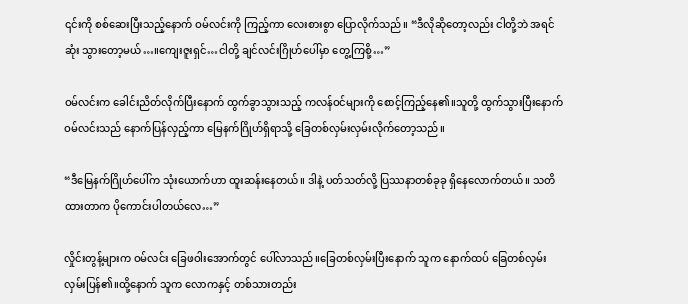၎င်းကို စစ်ဆေးပြီးသည့်နောက် ဝမ်လင်းကို ကြည့်ကာ လေးစားစွာ ပြောလိုက်သည်။ “ဒီလိုဆိုတော့လည်း ငါတို့ဘဲ အရင်ဆုံး သွားတော့မယ်…။ကျေးဇူးရှင်…ငါတို့ ချင်လင်းဂြိုဟ်ပေါ်မှာ တွေ့ကြစို့…”

ဝမ်လင်းက ခေါင်းညိတ်လိုက်ပြီးနောက် ထွက်ခွာသွားသည့် ကလန်ဝင်များကို စောင့်ကြည့်နေ၏။သူတို့ ထွက်သွားပြီးနောက် ဝမ်လင်းသည် နောက်ပြန်လှည့်ကာ မြေနက်ဂြိုဟ်ရှိရာသို့ ခြေတစ်လှမ်းလှမ်းလိုက်တော့သည်။

“ဒီမြေနက်ဂြိုဟ်ပေါ်က သုံးယောက်ဟာ ထူးဆန်းနေတယ်။ ဒါနဲ့ ပတ်သတ်လို့ ပြဿနာတစ်ခုခု ရှိနေလောက်တယ်။ သတိထားတာက ပိုကောင်းပါတယ်လေ…”

လှိုင်းတွန့်များက ဝမ်လင်း ခြေဖဝါးအောက်တွင် ပေါ်လာသည်။ခြေတစ်လှမ်းပြီးနောက် သူက နောက်ထပ် ခြေတစ်လှမ်း လှမ်းပြန်၏။ထို့နောက် သူက လောကနှင့် တစ်သားတည်း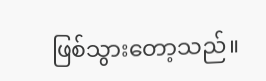ဖြစ်သွားတော့သည်။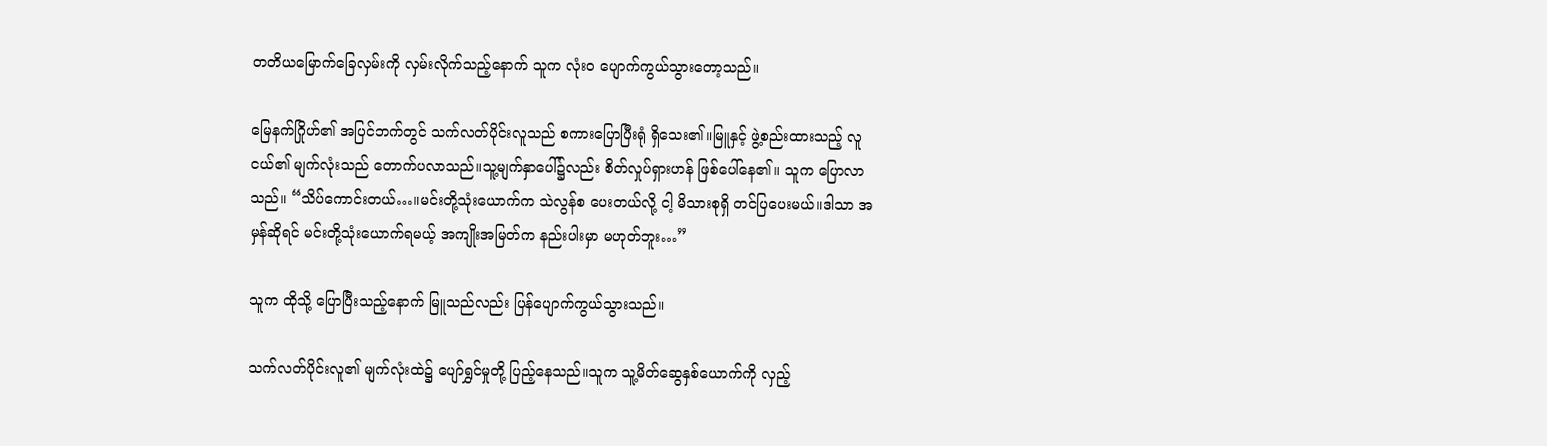တတိယမြောက်ခြေလှမ်းကို လှမ်းလိုက်သည့်နောက် သူက လုံးဝ ပျောက်ကွယ်သွားတော့သည်။

မြေနက်ဂြိုဟ်၏ အပြင်ဘက်တွင် သက်လတ်ပိုင်းလူသည် စကားပြောပြီးရုံ ရှိသေး၏။မြူနှင့် ဖွဲ့စည်းထားသည့် လူငယ်၏ မျက်လုံးသည် တောက်ပလာသည်။သူ့မျက်နှာပေါ်၌လည်း စိတ်လှုပ်ရှားဟန် ဖြစ်ပေါ်နေ၏။ သူက ပြောလာသည်။ “သိပ်ကောင်းတယ်…။မင်းတို့သုံးယောက်က သဲလွန်စ ပေးတယ်လို့ ငါ့ မိသားစုရှိ တင်ပြပေးမယ်။ဒါသာ အမှန်ဆိုရင် မင်းတို့သုံးယောက်ရမယ့် အကျိုးအမြတ်က နည်းပါးမှာ မဟုတ်ဘူး…”

သူက ထိုသို့ ပြောပြီးသည့်နောက် မြူသည်လည်း ပြန်ပျောက်ကွယ်သွားသည်။

သက်လတ်ပိုင်းလူ၏ မျက်လုံးထဲ၌ ပျော်ရွှင်မှုတို့ ပြည့်နေသည်။သူက သူ့မိတ်ဆွေနှစ်ယောက်ကို လှည့်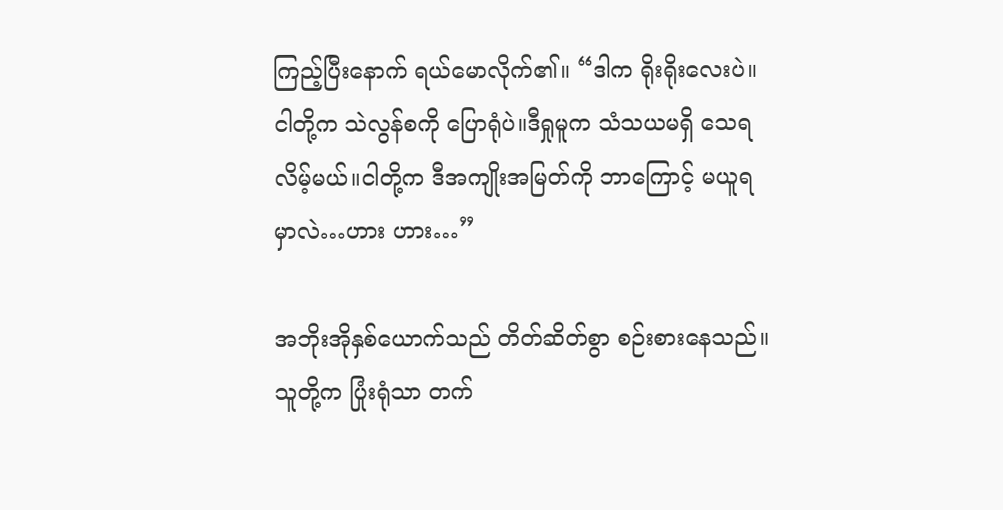ကြည့်ပြီးနောက် ရယ်မောလိုက်၏။ “ဒါက ရိုးရိုးလေးပဲ။ငါတို့က သဲလွန်စကို ပြောရုံပဲ။ဒီရှုမူက သံသယမရှိ သေရလိမ့်မယ်။ငါတို့က ဒီအကျိုးအမြတ်ကို ဘာကြောင့် မယူရမှာလဲ…ဟား ဟား…”

အဘိုးအိုနှစ်ယောက်သည် တိတ်ဆိတ်စွာ စဉ်းစားနေသည်။သူတို့က ပြုံးရုံသာ တက်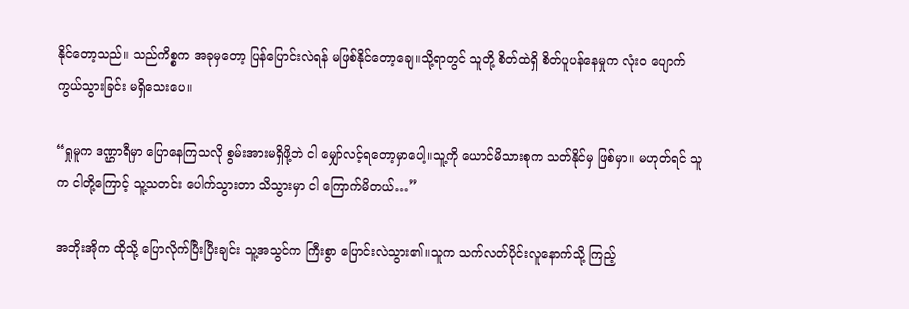နိုင်တော့သည်။ သည်ကိစ္စက အခုမှတော့ ပြန်ပြောင်းလဲရန် မဖြစ်နိုင်တော့ချေ။သို့ရာတွင် သူတို့ စိတ်ထဲရှိ စိတ်ပူပန်နေမှုက လုံးဝ ပျောက်ကွယ်သွားခြင်း မရှိသေးပေ။

“ရှုမူက ဒဏ္ဌာရီမှာ ပြောနေကြသလို စွမ်းအားမရှိဖို့ဘဲ ငါ မျှော်လင့်ရတော့မှာပေါ့။သူ့ကို ယောင်မိသားစုက သတ်နိုင်မှ ဖြစ်မှာ။ မဟုတ်ရင် သူက ငါတို့ကြောင့် သူ့သတင်း ပေါက်သွားတာ သိသွားမှာ ငါ ကြောက်မိတယ်…”

အဘိုးအိုက ထိုသို့ ပြောလိုက်ပြီးပြီးချင်း သူ့အသွင်က ကြီးစွာ ပြောင်းလဲသွား၏။သူက သက်လတ်ပိုင်းလူနောက်သို့ ကြည့်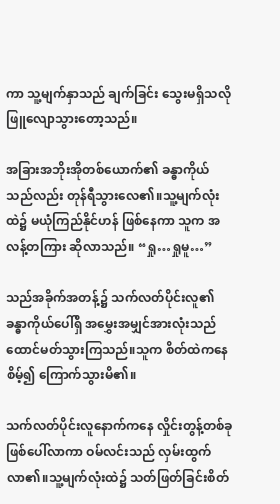ကာ သူ့မျက်နှာသည် ချက်ခြင်း သွေးမရှိသလို ဖြူလျောသွားတော့သည်။

အခြားအဘိုးအိုတစ်ယောက်၏ ခန္ဓာကိုယ်သည်လည်း တုန်ရီသွားလေ၏။သူ့မျက်လုံးထဲ၌ မယုံကြည်နိုင်ဟန် ဖြစ်နေကာ သူက အလန့်တကြား ဆိုလာသည်။ “ရှု…ရှုမူ…”

သည်အခိုက်အတန့်၌ သက်လတ်ပိုင်းလူ၏ ခန္ဓာကိုယ်ပေါ်ရှိ အမွှေးအမျှင်အားလုံးသည် ထောင်မတ်သွားကြသည်။သူက စိတ်ထဲကနေ စိမ့်၍ ကြောက်သွားမိ၏။

သက်လတ်ပိုင်းလူနောက်ကနေ လှိုင်းတွန့်တစ်ခု ဖြစ်ပေါ်လာကာ ဝမ်လင်းသည် လှမ်းထွက်လာ၏။သူ့မျက်လုံးထဲ၌ သတ်ဖြတ်ခြင်းစိတ်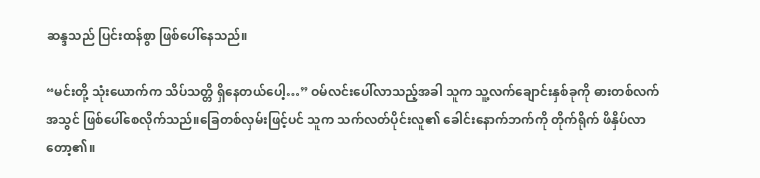ဆန္ဒသည် ပြင်းထန်စွာ ဖြစ်ပေါ်နေသည်။

“မင်းတို့ သုံးယောက်က သိပ်သတ္တိ ရှိနေတယ်ပေါ့…” ဝမ်လင်းပေါ်လာသည့်အခါ သူက သူ့လက်ချောင်းနှစ်ခုကို ဓားတစ်လက်အသွင် ဖြစ်ပေါ်စေလိုက်သည်။ခြေတစ်လှမ်းဖြင့်ပင် သူက သက်လတ်ပိုင်းလူ၏ ခေါင်းနောက်ဘက်ကို တိုက်ရိုက် ဖိနှိပ်လာတော့၏။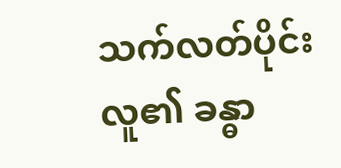သက်လတ်ပိုင်းလူ၏ ခန္ဓာ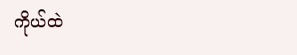ကိုယ်ထဲ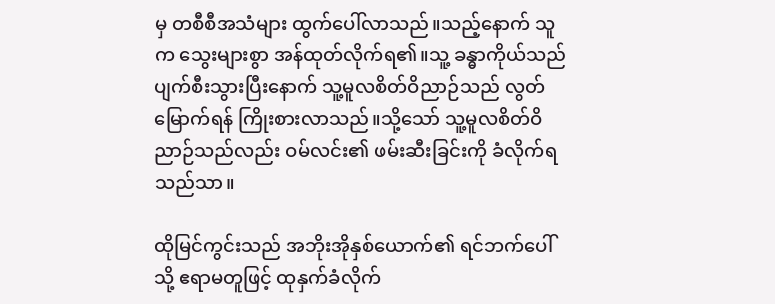မှ တစီစီအသံများ ထွက်ပေါ်လာသည်။သည့်နောက် သူက သွေးများစွာ အန်ထုတ်လိုက်ရ၏။သူ့ ခန္ဓာကိုယ်သည် ပျက်စီးသွားပြီးနောက် သူ့မူလစိတ်ဝိညာဉ်သည် လွတ်မြောက်ရန် ကြိုးစားလာသည်။သို့သော် သူ့မူလစိတ်ဝိညာဉ်သည်လည်း ဝမ်လင်း၏ ဖမ်းဆီးခြင်းကို ခံလိုက်ရသည်သာ။

ထိုမြင်ကွင်းသည် အဘိုးအိုနှစ်ယောက်၏ ရင်ဘက်ပေါ်သို့ ဧရာမတူဖြင့် ထုနှက်ခံလိုက်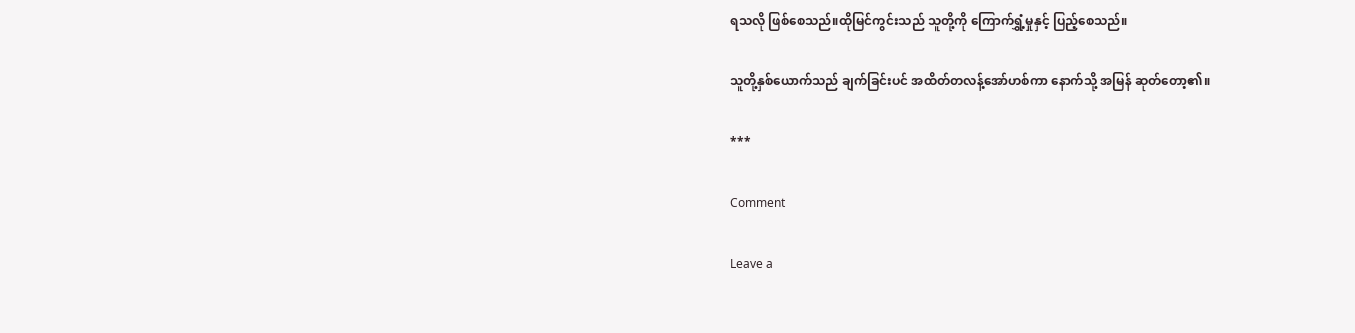ရသလို ဖြစ်စေသည်။ထိုမြင်ကွင်းသည် သူတို့ကို ကြောက်ရွှံ့မှုနှင့် ပြည့်စေသည်။

သူတို့နှစ်ယောက်သည် ချက်ခြင်းပင် အထိတ်တလန့်အော်ဟစ်ကာ နောက်သို့ အမြန် ဆုတ်တော့၏။

***

Comment

Leave a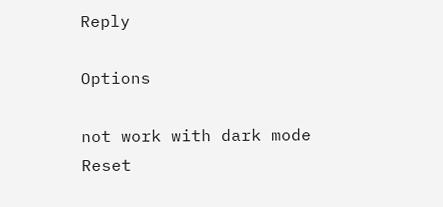Reply

Options

not work with dark mode
Reset